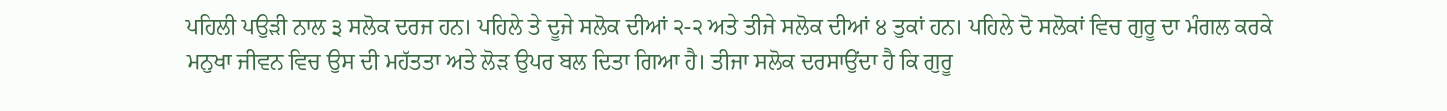ਪਹਿਲੀ ਪਉੜੀ ਨਾਲ ੩ ਸਲੋਕ ਦਰਜ ਹਨ। ਪਹਿਲੇ ਤੇ ਦੂਜੇ ਸਲੋਕ ਦੀਆਂ ੨-੨ ਅਤੇ ਤੀਜੇ ਸਲੋਕ ਦੀਆਂ ੪ ਤੁਕਾਂ ਹਨ। ਪਹਿਲੇ ਦੋ ਸਲੋਕਾਂ ਵਿਚ ਗੁਰੂ ਦਾ ਮੰਗਲ ਕਰਕੇ ਮਨੁਖਾ ਜੀਵਨ ਵਿਚ ਉਸ ਦੀ ਮਹੱਤਤਾ ਅਤੇ ਲੋੜ ਉਪਰ ਬਲ ਦਿਤਾ ਗਿਆ ਹੈ। ਤੀਜਾ ਸਲੋਕ ਦਰਸਾਉਂਦਾ ਹੈ ਕਿ ਗੁਰੂ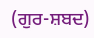(ਗੁਰ-ਸ਼ਬਦ)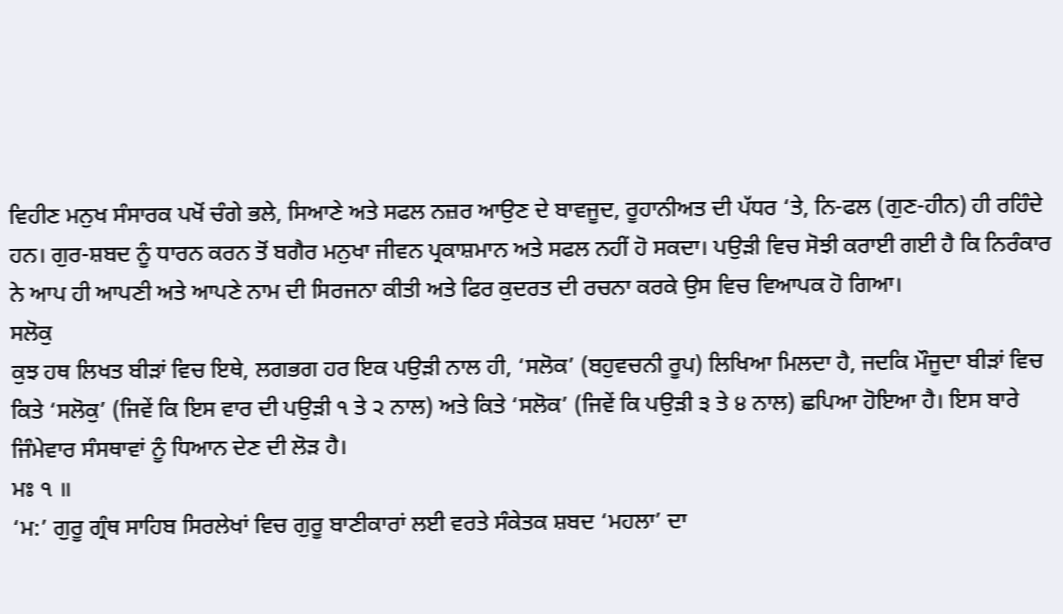ਵਿਹੀਣ ਮਨੁਖ ਸੰਸਾਰਕ ਪਖੋਂ ਚੰਗੇ ਭਲੇ, ਸਿਆਣੇ ਅਤੇ ਸਫਲ ਨਜ਼ਰ ਆਉਣ ਦੇ ਬਾਵਜੂਦ, ਰੂਹਾਨੀਅਤ ਦੀ ਪੱਧਰ ‘ਤੇ, ਨਿ-ਫਲ (ਗੁਣ-ਹੀਨ) ਹੀ ਰਹਿੰਦੇ ਹਨ। ਗੁਰ-ਸ਼ਬਦ ਨੂੰ ਧਾਰਨ ਕਰਨ ਤੋਂ ਬਗੈਰ ਮਨੁਖਾ ਜੀਵਨ ਪ੍ਰਕਾਸ਼ਮਾਨ ਅਤੇ ਸਫਲ ਨਹੀਂ ਹੋ ਸਕਦਾ। ਪਉੜੀ ਵਿਚ ਸੋਝੀ ਕਰਾਈ ਗਈ ਹੈ ਕਿ ਨਿਰੰਕਾਰ ਨੇ ਆਪ ਹੀ ਆਪਣੀ ਅਤੇ ਆਪਣੇ ਨਾਮ ਦੀ ਸਿਰਜਨਾ ਕੀਤੀ ਅਤੇ ਫਿਰ ਕੁਦਰਤ ਦੀ ਰਚਨਾ ਕਰਕੇ ਉਸ ਵਿਚ ਵਿਆਪਕ ਹੋ ਗਿਆ।
ਸਲੋਕੁ
ਕੁਝ ਹਥ ਲਿਖਤ ਬੀੜਾਂ ਵਿਚ ਇਥੇ, ਲਗਭਗ ਹਰ ਇਕ ਪਉੜੀ ਨਾਲ ਹੀ, ‘ਸਲੋਕ’ (ਬਹੁਵਚਨੀ ਰੂਪ) ਲਿਖਿਆ ਮਿਲਦਾ ਹੈ, ਜਦਕਿ ਮੌਜੂਦਾ ਬੀੜਾਂ ਵਿਚ ਕਿਤੇ ‘ਸਲੋਕੁ’ (ਜਿਵੇਂ ਕਿ ਇਸ ਵਾਰ ਦੀ ਪਉੜੀ ੧ ਤੇ ੨ ਨਾਲ) ਅਤੇ ਕਿਤੇ ‘ਸਲੋਕ’ (ਜਿਵੇਂ ਕਿ ਪਉੜੀ ੩ ਤੇ ੪ ਨਾਲ) ਛਪਿਆ ਹੋਇਆ ਹੈ। ਇਸ ਬਾਰੇ ਜਿੰਮੇਵਾਰ ਸੰਸਥਾਵਾਂ ਨੂੰ ਧਿਆਨ ਦੇਣ ਦੀ ਲੋੜ ਹੈ।
ਮਃ ੧ ॥
‘ਮ:’ ਗੁਰੂ ਗ੍ਰੰਥ ਸਾਹਿਬ ਸਿਰਲੇਖਾਂ ਵਿਚ ਗੁਰੂ ਬਾਣੀਕਾਰਾਂ ਲਈ ਵਰਤੇ ਸੰਕੇਤਕ ਸ਼ਬਦ ‘ਮਹਲਾ’ ਦਾ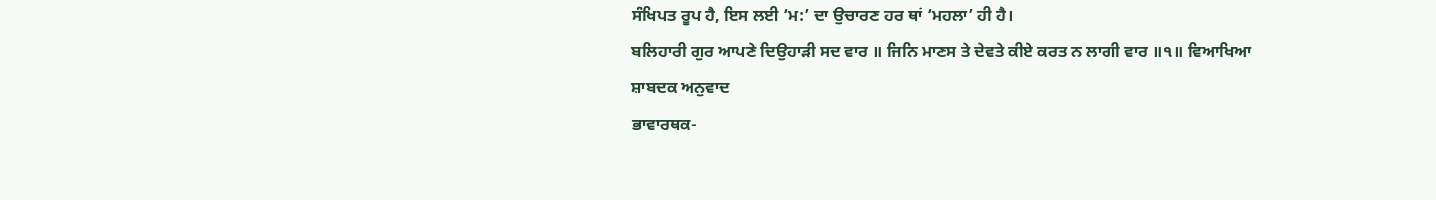ਸੰਖਿਪਤ ਰੂਪ ਹੈ, ਇਸ ਲਈ ‘ਮ:’ ਦਾ ਉਚਾਰਣ ਹਰ ਥਾਂ ‘ਮਹਲਾ’ ਹੀ ਹੈ।
ਬਲਿਹਾਰੀ ਗੁਰ ਆਪਣੇ ਦਿਉਹਾੜੀ ਸਦ ਵਾਰ ॥ ਜਿਨਿ ਮਾਣਸ ਤੇ ਦੇਵਤੇ ਕੀਏ ਕਰਤ ਨ ਲਾਗੀ ਵਾਰ ॥੧॥ ਵਿਆਖਿਆ
ਸ਼ਾਬਦਕ ਅਨੁਵਾਦ
ਭਾਵਾਰਥਕ-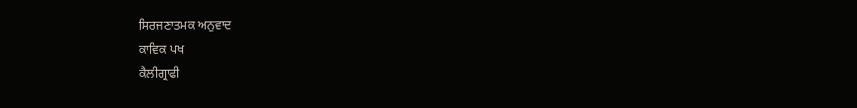ਸਿਰਜਣਾਤਮਕ ਅਨੁਵਾਦ
ਕਾਵਿਕ ਪਖ
ਕੈਲੀਗ੍ਰਾਫੀ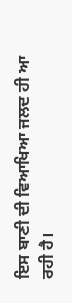ਇਸ ਬਾਣੀ ਦੀ ਵਿਆਖਿਆ ਜਲਦ ਹੀ ਆ ਰਹੀ ਹੈ।